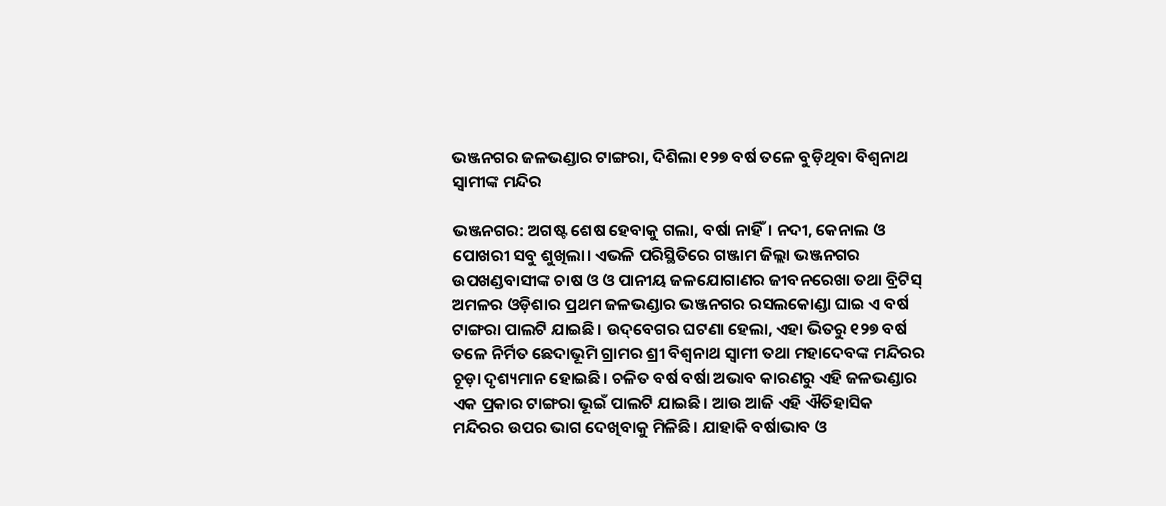ଭଞ୍ଜନଗର ଜଳଭଣ୍ଡାର ଟାଙ୍ଗରା, ଦିଶିଲା ୧୨୭ ବର୍ଷ ତଳେ ବୁଡ଼ିଥିବା ବିଶ୍ବନାଥ ସ୍ବାମୀଙ୍କ ମନ୍ଦିର

ଭଞ୍ଜନଗର: ଅଗଷ୍ଟ ଶେଷ ହେବାକୁ ଗଲା, ବର୍ଷା ନାହିଁ। ନଦୀ, କେନାଲ ଓ ପୋଖରୀ ସବୁ ଶୁଖିଲା। ଏଭଳି ପରିସ୍ଥିତିରେ ଗଞ୍ଜାମ ଜିଲ୍ଲା ଭଞ୍ଜନଗର ଉପଖଣ୍ଡବାସୀଙ୍କ ଚାଷ ଓ ଓ ପାନୀୟ ଜଳଯୋଗାଣର ଜୀବନରେଖା ତଥା ବ୍ରିଟିସ୍‌ ଅମଳର ଓଡ଼ିଶାର ପ୍ରଥମ ଜଳଭଣ୍ଡାର ଭଞ୍ଜନଗର ରସଲକୋଣ୍ଡା ଘାଇ ଏ ବର୍ଷ ଟାଙ୍ଗରା ପାଲଟି ଯାଇଛି। ଉଦ୍‌ବେଗର ଘଟଣା ହେଲା, ଏହା ଭିତରୁ ୧୨୭ ବର୍ଷ ତଳେ ନିର୍ମିତ ଛେଦାଭୂମି ଗ୍ରାମର ଶ୍ରୀ ବିଶ୍ବନାଥ ସ୍ବାମୀ ତଥା ମହାଦେବଙ୍କ ମନ୍ଦିରର ଚୂଡ଼ା ଦୃଶ୍ୟମାନ ହୋଇଛି। ଚଳିତ ବର୍ଷ ବର୍ଷା ଅଭାବ କାରଣରୁ ଏହି ଜଳଭଣ୍ଡାର ଏକ ପ୍ରକାର ଟାଙ୍ଗରା ଭୂଇଁ ପାଲଟି ଯାଇଛି। ଆଉ ଆଜି ଏହି ଐତିହାସିକ ମନ୍ଦିରର ଉପର ଭାଗ ଦେଖିବାକୁ ମିଳିଛି। ଯାହାକି ବର୍ଷାଭାବ ଓ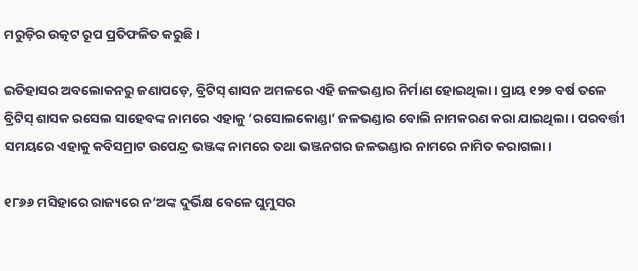ମରୁଡ଼ିର ଉତ୍କଟ ରୂପ ପ୍ରତିଫଳିତ କରୁଛି।

ଇତିହାସର ଅବଲୋକନରୁ ଜଣାପଡ଼େ, ବ୍ରିଟିସ୍ ଶାସନ ଅମଳରେ ଏହି ଜଳଭଣ୍ଡାର ନିର୍ମାଣ ହୋଇଥିଲା। ପ୍ରାୟ ୧୨୭ ବର୍ଷ ତଳେ ବ୍ରିଟିସ୍ ଶାସକ ରସେଲ ସାହେବଙ୍କ ନାମରେ ଏହାକୁ ‘ରସୋଲକୋଣ୍ଡା’ ଜଳଭଣ୍ଡାର ବୋଲି ନାମକରଣ କରା ଯାଇଥିଲା। ପରବର୍ତ୍ତୀ ସମୟରେ ଏହାକୁ କବିସମ୍ରାଟ ଉପେନ୍ଦ୍ର ଭଞ୍ଜଙ୍କ ନାମରେ ତଥା ଭଞ୍ଜନଗର ଜଳଭଣ୍ଡାର ନାମରେ ନାମିତ କରାଗଲା।

୧୮୬୬ ମସିହାରେ ରାଜ୍ୟରେ ନ’ଅଙ୍କ ଦୁର୍ଭିକ୍ଷ ବେଳେ ଘୁମୁସର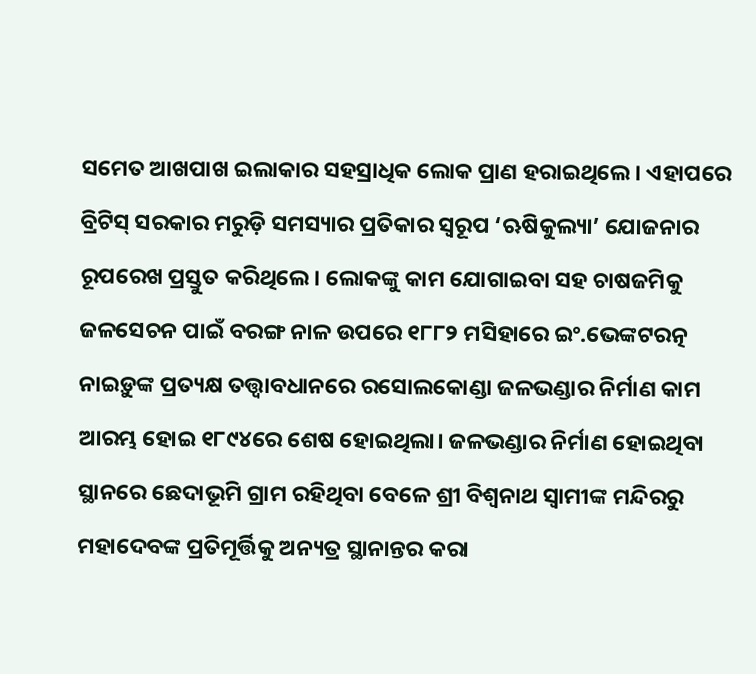ସମେତ ଆଖପାଖ ଇଲାକାର ସହସ୍ରାଧିକ ଲୋକ ପ୍ରାଣ ହରାଇଥିଲେ। ଏହାପରେ ବ୍ରିଟିସ୍ ସରକାର ମରୁଡ଼ି ସମସ୍ୟାର ପ୍ରତିକାର ସ୍ବରୂପ ‘ଋଷିକୁଲ୍ୟା’ ଯୋଜନାର ରୂପରେଖ ପ୍ରସ୍ତୁତ କରିଥିଲେ। ଲୋକଙ୍କୁ କାମ ଯୋଗାଇବା ସହ ଚାଷଜମିକୁ ଜଳସେଚନ ପାଇଁ ବରଙ୍ଗ ନାଳ ଉପରେ ୧୮୮୨ ମସିହାରେ ଇଂ.ଭେଙ୍କଟରତ୍ନ ନାଇଡ଼ୁଙ୍କ ପ୍ରତ୍ୟକ୍ଷ ତତ୍ତ୍ବାବଧାନରେ ରସୋଲକୋଣ୍ଡା ଜଳଭଣ୍ଡାର ନିର୍ମାଣ କାମ ଆରମ୍ଭ ହୋଇ ୧୮୯୪ରେ ଶେଷ ହୋଇଥିଲା। ଜଳଭଣ୍ଡାର ନିର୍ମାଣ ହୋଇଥିବା ସ୍ଥାନରେ ଛେଦାଭୂମି ଗ୍ରାମ ରହିଥିବା ବେଳେ ଶ୍ରୀ ବିଶ୍ବନାଥ ସ୍ବାମୀଙ୍କ ମନ୍ଦିରରୁ ମହାଦେବଙ୍କ ପ୍ରତିମୂର୍ତ୍ତିକୁ ଅନ୍ୟତ୍ର ସ୍ଥାନାନ୍ତର କରା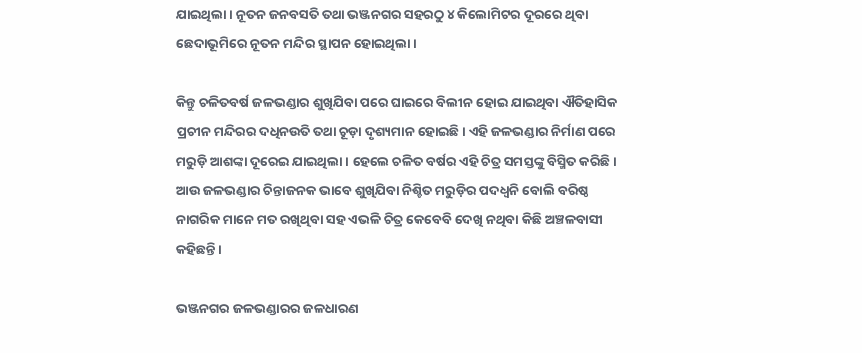ଯାଇଥିଲା। ନୂତନ ଜନବସତି ତଥା ଭଞ୍ଜନଗର ସହରଠୁ ୪ କିଲୋମିଟର ଦୂରରେ ଥିବା ଛେଦାଭୂମିରେ ନୂତନ ମନ୍ଦିର ସ୍ଥାପନ ହୋଇଥିଲା।

କିନ୍ତୁ ଚଳିତବର୍ଷ ଜଳଭଣ୍ଡାର ଶୁଖିଯିବା ପରେ ଘାଇରେ ବିଲୀନ ହୋଇ ଯାଇଥିବା ଐତିହାସିକ ପ୍ରଚୀନ ମନ୍ଦିରର ଦଧିନଉତି ତଥା ଚୂଡ଼ା ଦୃଶ୍ୟମାନ ହୋଇଛି। ଏହି ଜଳଭଣ୍ଡାର ନିର୍ମାଣ ପରେ ମରୁଡ଼ି ଆଶଙ୍କା ଦୂରେଇ ଯାଇଥିଲା। ହେଲେ ଚଳିତ ବର୍ଷର ଏହି ଚିତ୍ର ସମସ୍ତଙ୍କୁ ବିସ୍ମିତ କରିଛି। ଆଉ ଜଳଭଣ୍ଡାର ଚିନ୍ତାଜନକ ଭାବେ ଶୁଖିଯିବା ନିଶ୍ଚିତ ମରୁଡ଼ିର ପଦଧ୍ବନି ବୋଲି ବରିଷ୍ଠ ନାଗରିକ ମ‌ାନେ ମତ ରଖିଥିବା ସହ ଏଭଳି ଚିତ୍ର କେବେବି ଦେଖି ନଥିବା କିଛି ଅଞ୍ଚଳବାସୀ କହିଛନ୍ତି।

ଭଞ୍ଜନଗର ଜଳଭଣ୍ଡାରର ଜଳଧାରଣ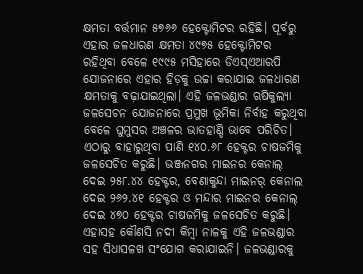କ୍ଷମତା ବର୍ତ୍ତମାନ ୫୭୬୬ ହେକ୍ଟୋମିଟର ରହିଛି। ପୂର୍ବରୁ ଏହାର ଜଳଧାରଣ କ୍ଷମତା ୪୯୭୫ ହେକ୍ଟୋମିଟର ରହିଥିବା ବେଳେ ୧୯୯୫ ମସିହାରେ ଡିଏସ୍‌ଏଆରପି ଯୋଜନାରେ ଏହାର ହିଡ଼କୁ ଉଚ୍ଚା କରାଯାଇ ଜଳଧାରଣ କ୍ଷମତାକୁ ବଢ଼ାଯାଇଥିଲା। ଏହି ଜଳଭଣ୍ଡାର ଋଷିକୁଲ୍ୟା ଜଳସେଚନ ଯୋଜନାରେ ପ୍ରମୁଖ ଭୂମିକା ନିର୍ବାହ କରୁଥିବା ବେଳେ ଘୁମୁସର ଅଞ୍ଚଳର ଭାତହାଣ୍ଡି ଭାବେ ପରିଚିତ। ଏଠାରୁ ବାହାରୁଥିବା ପାଣି ୧୪୦.୬୮ ହେକ୍ଟର ଚାଷଜମିକୁ ଜଳସେଚିତ କରୁଛି। ଭଞ୍ଜନଗର ମାଇନର କେନାଲ୍‌ ଦେଇ ୨୫୮.୪୪ ହେକ୍ଟର, ବେଣାକୁନ୍ଦା ମାଇନର୍ କେନାଲ ଦେଇ ୨୬୨.୪୧ ହେକ୍ଟର ଓ ମନ୍ଦାର ମାଇନର କେନାଲ୍ ଦେଇ ୪୭୦ ହେକ୍ଟର ଚାଷଜମିକୁ ଜଳସେଚିତ କରୁଛି। ଏହାସହ କୌଣସି ନଦୀ କିମ୍ବା ନାଳକୁ ଏହି ଜଳଭଣ୍ଡାର ସହ ସିଧାସଳଖ ସଂଯୋଗ କରାଯାଇନି। ଜଳଭଣ୍ଡାରକୁ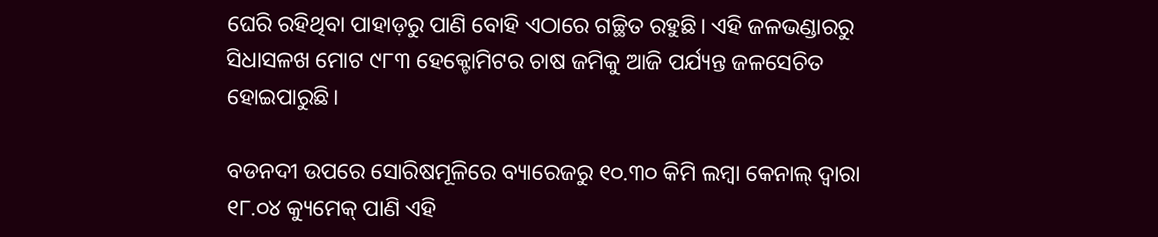ଘେରି ରହିଥିବା ପାହାଡ଼ରୁ ପାଣି ବୋହି ଏଠାରେ ଗଚ୍ଛିତ ରହୁଛି। ଏହି ଜଳଭଣ୍ଡାରରୁ ସିଧାସଳଖ ମୋଟ ୯୮୩ ହେକ୍ଟୋମିଟର ଚାଷ ଜମିକୁ ଆଜି ପର୍ଯ୍ୟନ୍ତ ଜଳସ‌େଚିତ ହୋଇପାରୁଛି।

ବଡନଦୀ ଉପରେ ସୋରିଷମୂଳିରେ ବ୍ୟାରେଜରୁ ୧୦.୩୦ କିମି ଲମ୍ବା କେନାଲ୍‌ ଦ୍ବାରା ୧୮.୦୪ କ୍ୟୁମେକ୍‌ ପାଣି ଏହି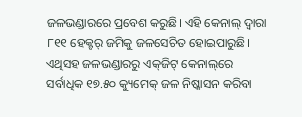ଜଳଭଣ୍ଡାରରେ ପ୍ରବେଶ କରୁଛି। ଏହି କେନାଲ୍‌ ଦ୍ବାରା ୮୧୧ ହେକ୍ଟର୍ ଜମିକୁ ଜଳସେଚିତ ହୋଇପାରୁଛି। ଏଥିସହ ଜଳଭଣ୍ଡାରରୁ ଏକ୍‌ଜିଟ୍‌ କେନାଲ୍‌ରେ ସର୍ବାଧିକ ୧୭.୫୦ କ୍ୟୁମେକ୍ ଜଳ ନିଷ୍କାସନ କରିବା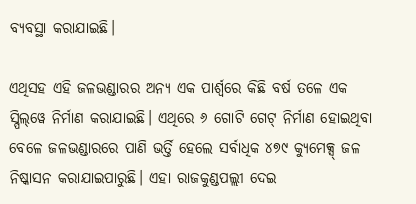ବ୍ୟବସ୍ଥା କରାଯାଇଛି।

ଏଥିସହ ଏହି ଜଳଭଣ୍ଡାରର ଅନ୍ୟ ଏକ ପାର୍ଶ୍ବରେ କିଛି ବର୍ଷ ତଳେ ଏକ ସ୍ପିଲ୍‌ୱେ ନିର୍ମାଣ କରାଯାଇଛି। ଏଥିରେ ୬ ଗୋଟି ଗେଟ୍‌ ନିର୍ମାଣ ହୋଇଥିବା ବେଳେ ଜଳଭଣ୍ଡାରରେ ପାଣି ଭର୍ତ୍ତି ହେଲେ ସର୍ବାଧିକ ୪୭୯ କ୍ୟୁମେକ୍ସ୍‌ ଜଳ ନିଷ୍କାସନ କରାଯାଇପାରୁଛି। ଏହା ରାଜକୁଣ୍ଡପଲ୍ଲୀ ଦେଇ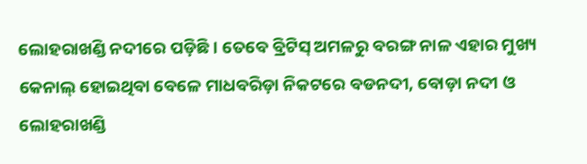ଲୋହରାଖଣ୍ଡି ନଦୀରେ ପଡ଼ିଛି। ତେବେ ବ୍ରିଟିସ୍ ଅମଳରୁ ବରଙ୍ଗ ନାଳ ଏହାର ମୁଖ୍ୟ କେନାଲ୍‌ ହୋଇଥିବା ବେଳେ ମାଧବରିଡ଼ା ନିକଟରେ ବଡନଦୀ, ବୋଡ଼ା ନଦୀ ଓ ଲୋହରାଖଣ୍ଡି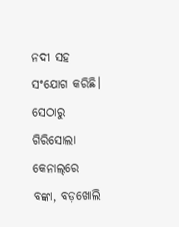ନଦୀ ସହ ସଂଯୋଗ କରିଛି। ସେଠାରୁ ଗିରିସୋଲା କେନାଲ୍‌ରେ ବଙ୍କା, ବଡ଼ଖୋଲି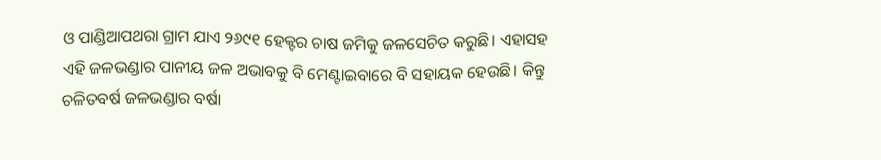ଓ ପାଣ୍ଡିଆପଥରା ଗ୍ରାମ ଯାଏ ୨୬୯୧ ହେକ୍ଟର ଚାଷ ଜମିକୁ ଜଳସେଚିତ କରୁଛି। ଏହାସହ ଏହି ଜଳଭଣ୍ଡାର ପାନୀୟ ଜଳ ଅଭାବକୁ ବି ମେଣ୍ଟାଇବାରେ ବି ସହାୟକ ହେଉଛି। କିନ୍ତୁ ଚଳିତବର୍ଷ ଜଳଭଣ୍ଡାର ବର୍ଷା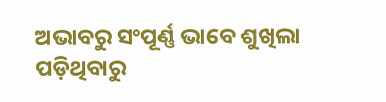ଅଭାବରୁ ସଂପୂର୍ଣ୍ଣ ଭାବେ ଶୁଖିଲା ପଡ଼ିଥିବାରୁ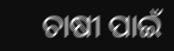ଚାଷୀ ପାଇଁ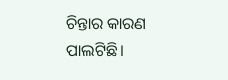ଚିନ୍ତାର କାରଣ ପାଲଟିଛି।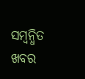ସମ୍ବନ୍ଧିତ ଖବର